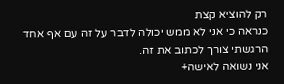רק להוציא קצת
כנראה כי אני לא ממש יכולה לדבר על זה עם אף אחד הרגשתי צורך לכתוב את זה.
אני נשואה לאישה+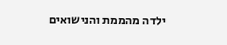ילדה מהממת והנישואים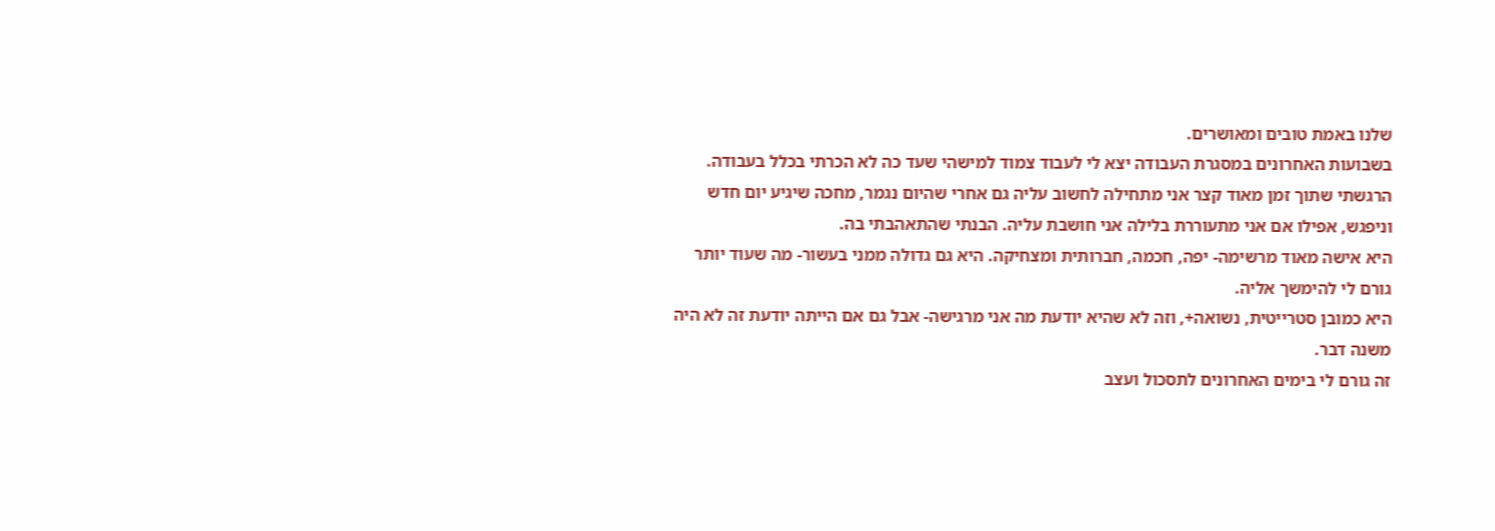שלנו באמת טובים ומאושרים.
בשבועות האחרונים במסגרת העבודה יצא לי לעבוד צמוד למישהי שעד כה לא הכרתי בכלל בעבודה. הרגשתי שתוך זמן מאוד קצר אני מתחילה לחשוב עליה גם אחרי שהיום נגמר, מחכה שיגיע יום חדש וניפגש, אפילו אם אני מתעוררת בלילה אני חושבת עליה. הבנתי שהתאהבתי בה.
היא אישה מאוד מרשימה- יפה, חכמה, חברותית ומצחיקה. היא גם גדולה ממני בעשור- מה שעוד יותר גורם לי להימשך אליה.
היא כמובן סטרייטית, נשואה+, וזה לא שהיא יודעת מה אני מרגישה- אבל גם אם הייתה יודעת זה לא היה משנה דבר.
זה גורם לי בימים האחרונים לתסכול ועצב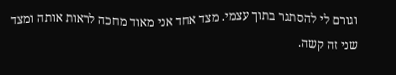וגורם לי להסתגר בתוך עצמי. מצד אחד אני מאוד מחכה לראות אותה ומצד שני זה קשה.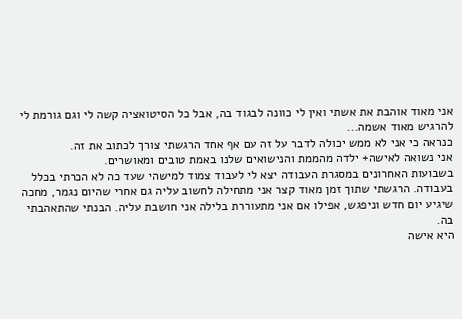אני מאוד אוהבת את אשתי ואין לי כוונה לבגוד בה, אבל כל הסיטואציה קשה לי וגם גורמת לי להרגיש מאוד אשמה...
כנראה כי אני לא ממש יכולה לדבר על זה עם אף אחד הרגשתי צורך לכתוב את זה.
אני נשואה לאישה+ ילדה מהממת והנישואים שלנו באמת טובים ומאושרים.
בשבועות האחרונים במסגרת העבודה יצא לי לעבוד צמוד למישהי שעד כה לא הכרתי בכלל בעבודה. הרגשתי שתוך זמן מאוד קצר אני מתחילה לחשוב עליה גם אחרי שהיום נגמר, מחכה שיגיע יום חדש וניפגש, אפילו אם אני מתעוררת בלילה אני חושבת עליה. הבנתי שהתאהבתי בה.
היא אישה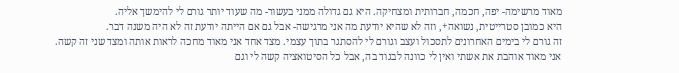מאוד מרשימה- יפה, חכמה, חברותית ומצחיקה. היא גם גדולה ממני בעשור- מה שעוד יותר גורם לי להימשך אליה.
היא כמובן סטרייטית, נשואה+, וזה לא שהיא יודעת מה אני מרגישה- אבל גם אם הייתה יודעת זה לא היה משנה דבר.
זה גורם לי בימים האחרונים לתסכול ועצב וגורם לי להסתגר בתוך עצמי. מצד אחד אני מאוד מחכה לראות אותה ומצד שני זה קשה.
אני מאוד אוהבת את אשתי ואין לי כוונה לבגוד בה, אבל כל הסיטואציה קשה לי וגם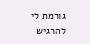גורמת לי להרגיש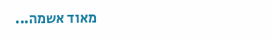מאוד אשמה...